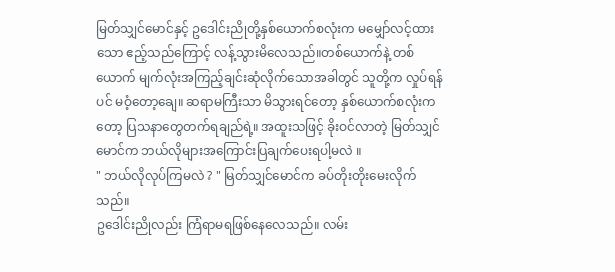မြတ်သျှင်မောင်နှင့် ဥဒေါင်းညိုတို့နှစ်ယောက်စလုံးက မမျှော်လင့်ထားသော ဧည့်သည်ကြောင့် လန့်သွားမိလေသည်။တစ်ယောက်နဲ့ တစ်ယောက် မျက်လုံးအကြည့်ချင်းဆုံလိုက်သောအခါတွင် သူတို့က လှုပ်ရန်ပင် မဝံ့တော့ချေ။ ဆရာမကြီးသာ မိသွားရင်တော့ နှစ်ယောက်စလုံးကတော့ ပြသနာတွေတက်ရချည်ရဲ့။ အထူးသဖြင့် ခိုးဝင်လာတဲ့ မြတ်သျှင်မောင်က ဘယ်လိုများအကြောင်းပြချက်ပေးရပါ့မလဲ ။
" ဘယ်လိုလုပ်ကြမလဲ ? " မြတ်သျှင်မောင်က ခပ်တိုးတိုးမေးလိုက်သည်။
ဥဒေါင်းညိုလည်း ကြံရာမရဖြစ်နေလေသည်။ လမ်း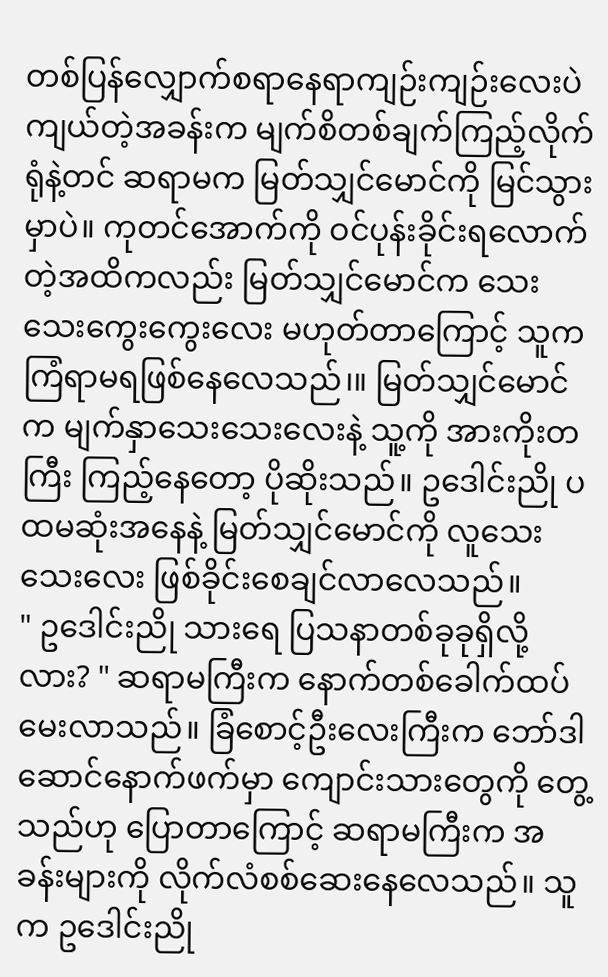တစ်ပြန်လျှောက်စရာနေရာကျဉ်းကျဉ်းလေးပဲ ကျယ်တဲ့အခန်းက မျက်စိတစ်ချက်ကြည့်လိုက်ရုံနဲ့တင် ဆရာမက မြတ်သျှင်မောင်ကို မြင်သွားမှာပဲ။ ကုတင်အောက်ကို ဝင်ပုန်းခိုင်းရလောက်တဲ့အထိကလည်း မြတ်သျှင်မောင်က သေးသေးကွေးကွေးလေး မဟုတ်တာကြောင့် သူက ကြံရာမရဖြစ်နေလေသည်၊။ မြတ်သျှင်မောင်က မျက်နှာသေးသေးလေးနဲ့ သူ့ကို အားကိုးတကြီး ကြည့်နေတော့ ပိုဆိုးသည်။ ဥဒေါင်းညို ပထမဆုံးအနေနဲ့ မြတ်သျှင်မောင်ကို လူသေးသေးလေး ဖြစ်ခိုင်းစေချင်လာလေသည်။
" ဥဒေါင်းညို သားရေ ပြသနာတစ်ခုခုရှိလို့လား? " ဆရာမကြီးက နောက်တစ်ခေါက်ထပ်မေးလာသည်။ ခြံစောင့်ဦးလေးကြီးက ဘော်ဒါဆောင်နောက်ဖက်မှာ ကျောင်းသားတွေကို တွေ့သည်ဟု ပြောတာကြောင့် ဆရာမကြီးက အခန်းများကို လိုက်လံစစ်ဆေးနေလေသည်။ သူက ဥဒေါင်းညို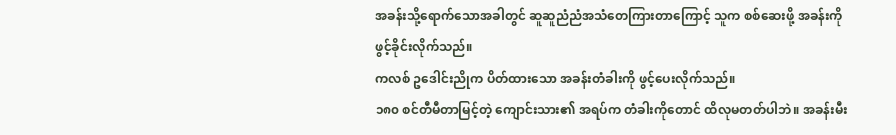အခန်းသို့ရောက်သောအခါတွင် ဆူဆူညံညံအသံတေကြားတာကြောင့် သူက စစ်ဆေးဖို့ အခန်းကို ဖွင့်ခိုင်းလိုက်သည်။
ကလစ် ဥဒေါင်းညိုက ပိတ်ထားသော အခန်းတံခါးကို ဖွင့်ပေးလိုက်သည်။
၁၈၀ စင်တီမီတာမြင့်တဲ့ ကျောင်းသား၏ အရပ်က တံခါးကိုတောင် ထိလုမတတ်ပါဘဲ။ အခန်းမီး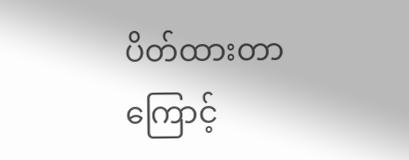ပိတ်ထားတာကြောင့်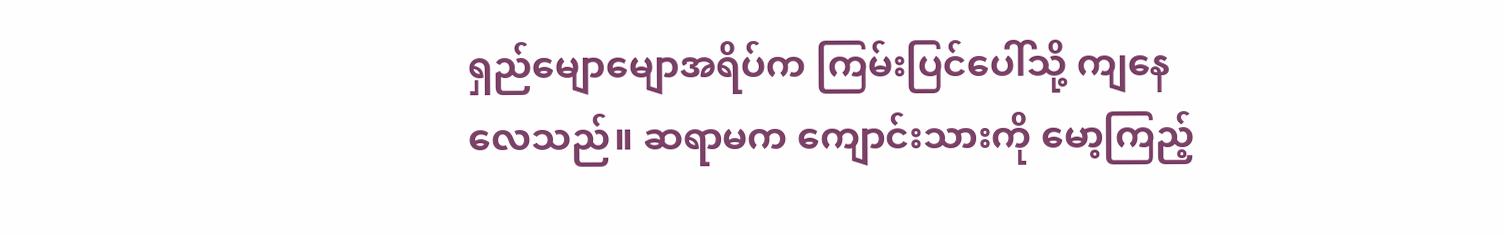ရှည်မျောမျောအရိပ်က ကြမ်းပြင်ပေါ်သို့ ကျနေလေသည်။ ဆရာမက ကျောင်းသားကို မော့ကြည့်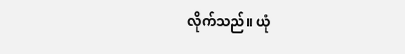လိုက်သည်။ ယုံ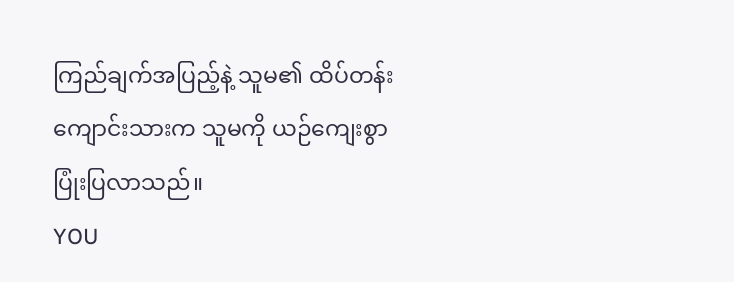ကြည်ချက်အပြည့်နဲ့ သူမ၏ ထိပ်တန်းကျောင်းသားက သူမကို ယဉ်ကျေးစွာ ပြုံးပြလာသည်။
YOU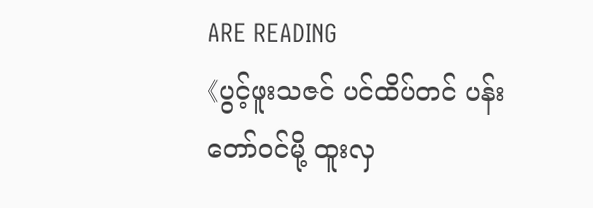ARE READING
《ပွင့်ဖူးသဇင် ပင်ထိပ်တင် ပန်းတော်ဝင်မို့ ထူးလှ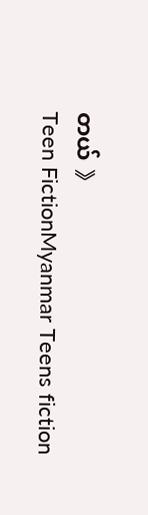တယ် 》
Teen FictionMyanmar Teens fiction